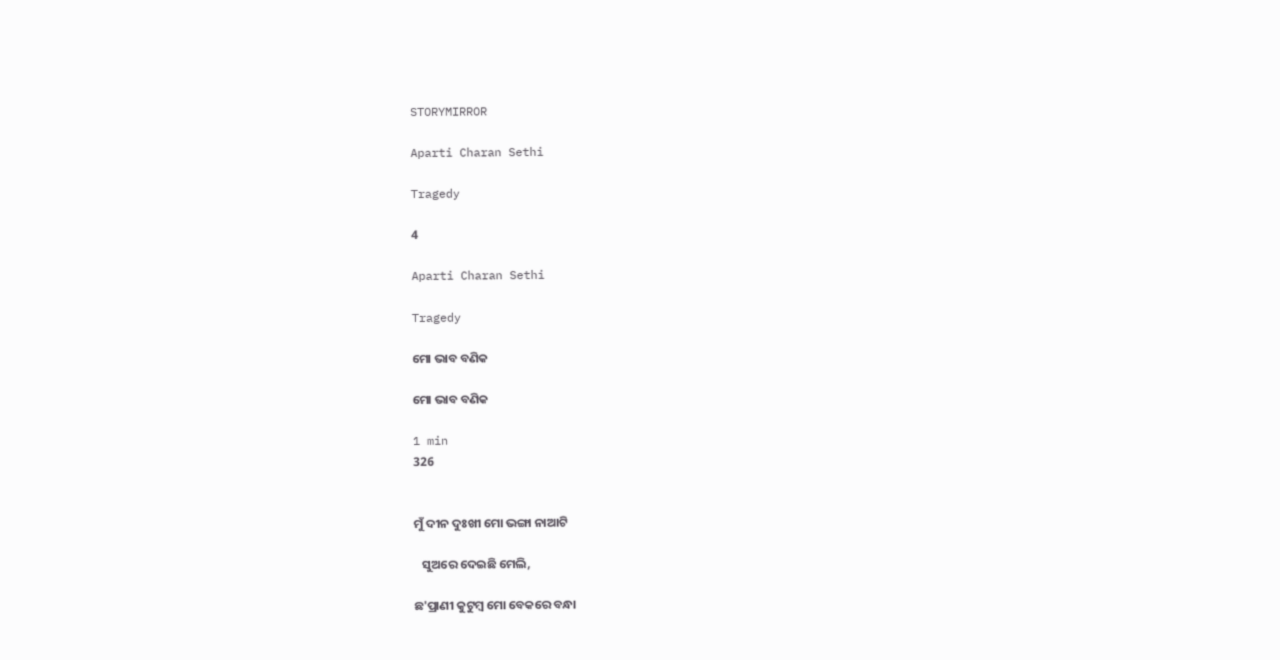STORYMIRROR

Aparti Charan Sethi

Tragedy

4

Aparti Charan Sethi

Tragedy

ମୋ ଭାବ ବଣିକ

ମୋ ଭାବ ବଣିକ

1 min
326


ମୁଁ ଦୀନ ଦୁଃଖୀ ମୋ ଭଙ୍ଗା ନାଆଟି

   ସୁଅରେ ଦେଇଛି ମେଲି,

ଛ'ପ୍ରାଣୀ କୁଟୁମ୍ବ ମୋ ବେକରେ ବନ୍ଧା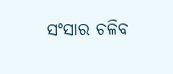ସଂସାର ଚଳିବ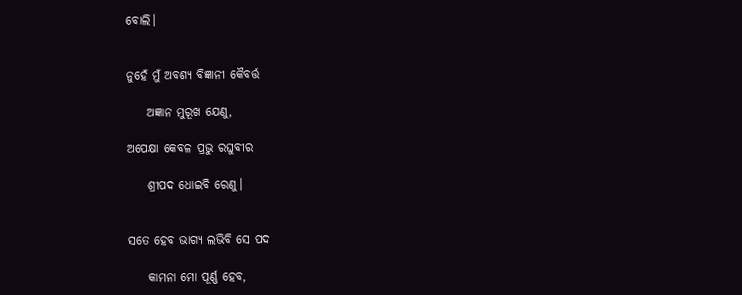ବୋଲି।


ନୁହେଁ ମୁଁ ଅବଶ୍ୟ ବିଜ୍ଞାନୀ କୈବର୍ତ୍ତ

    ଅଜ୍ଞାନ ମୁରୂଖ ଯେଣୁ,

ଅପେକ୍ଷା କେବଳ ପ୍ରଭୁ ରଘୁବୀର

    ଶ୍ରୀପଦ ଧୋଇବି ରେଣୁ।


ସତେ ହେବ ଭାଗ୍ୟ ଲଭିବି ସେ ପଦ

    କାମନା ମୋ ପୂର୍ଣ୍ଣ ହେବ,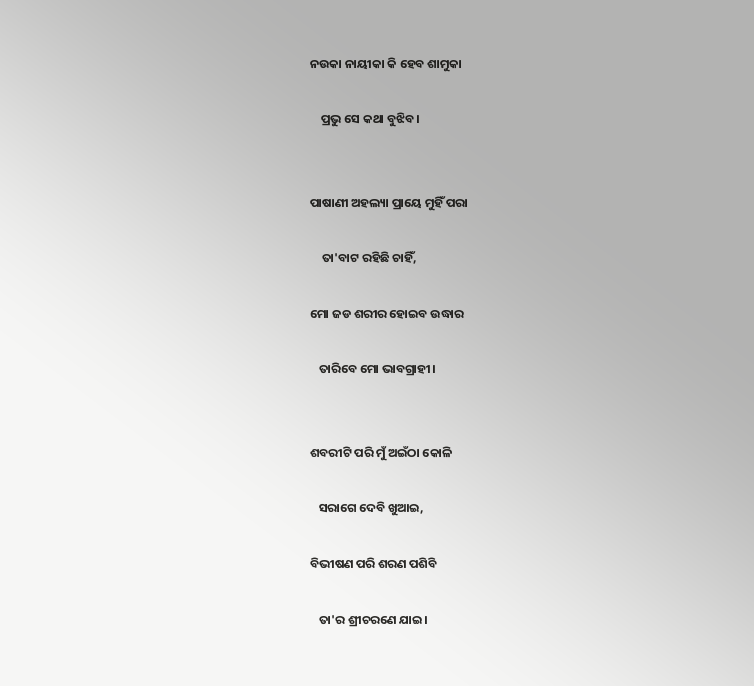ନ‌ଉକା ନାୟୀକା କି ହେବ ଶାମୁକା

    ପ୍ରଭୁ ସେ କଥା ବୁଝିବ।


ପାଷାଣୀ ଅହଲ୍ୟା ପ୍ରାୟେ ମୁହିଁ ପରା

    ତା'ବାଟ ରହିଛି ଚାହିଁ,

ମୋ ଜଡ ଶରୀର ହୋଇବ ଉଦ୍ଧାର

   ତାରିବେ ମୋ ଭାବଗ୍ରାହୀ।


ଶବରୀଟି ପରି ମୁଁ ଅଇଁଠା କୋଳି

   ସରାଗେ ଦେବି ଖୁଆଇ,

ବିଭୀଷଣ ପରି ଶରଣ ପଶିବି

   ତା'ର ଶ୍ରୀଚରଣେ ଯାଇ।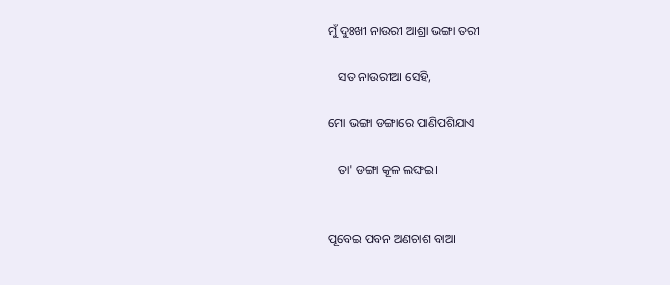ମୁଁ ଦୁଃଖୀ ନାଉରୀ ଆଶ୍ରା ଭଙ୍ଗା ତରୀ

   ସତ ନାଉରୀଆ ସେହି,

ମୋ ଭଙ୍ଗା ଡଙ୍ଗାରେ ପାଣିପଶିଯାଏ

   ତା' ଡଙ୍ଗା କୂଳ ଲଙ୍ଘ‌ଇ।


ପୂବେଇ ପବନ ଅଣଚାଶ ବାଆ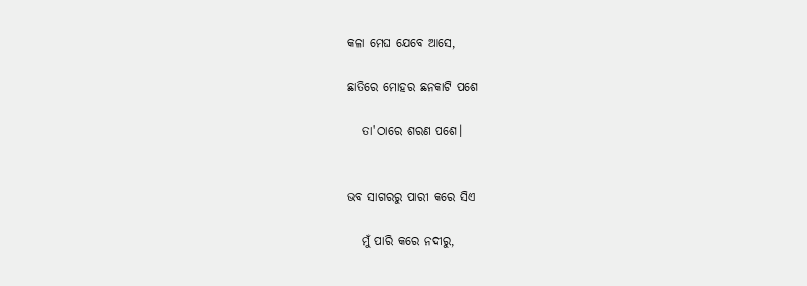କଳା ମେଘ ଯେବେ ଆସେ,

ଛାତିରେ ମୋହର ଛନକାଟି ପଶେ

   ତା'ଠାରେ ଶରଣ ପଶେ।


ଭବ ସାଗରରୁ ପାରୀ କରେ ସିଏ

   ମୁଁ ପାରି କରେ ନଦୀରୁ,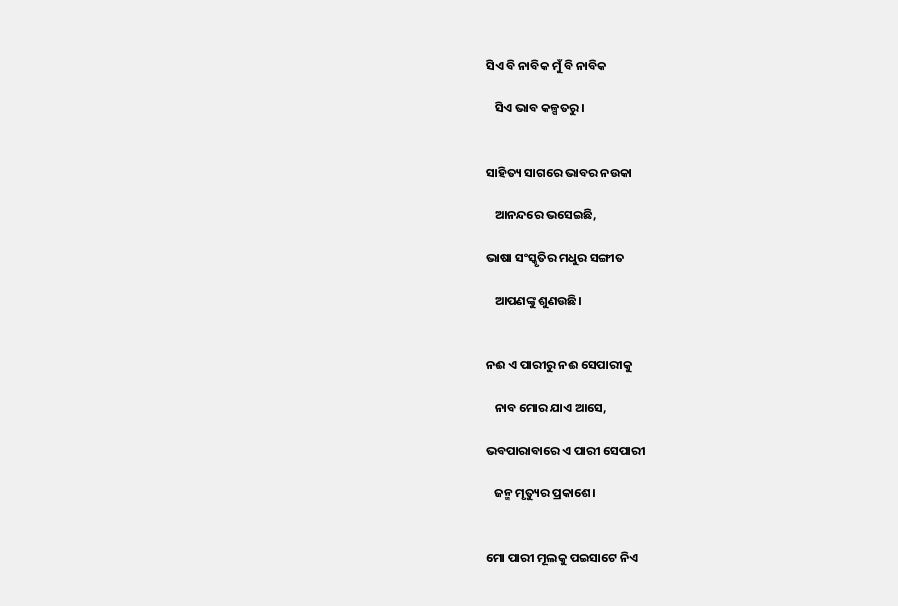ସିଏ ବି ନାବିକ ମୁଁ ବି ନାବିକ

   ସିଏ ଭାବ କଳ୍ପତରୁ।


ସାହିତ୍ୟ ସାଗରେ ଭାବର ନ‌ଉକା

   ଆନନ୍ଦରେ ଭସେଇଛି,

ଭାଷା ସଂସ୍କୃତିର ମଧୁର ସଙ୍ଗୀତ

   ଆପଣଙ୍କୁ ଶୁଣ‌ଉଛି।


ନ‌ଈ ଏ ପାରୀରୁ ନ‌ଈ ସେପାରୀକୁ

   ନାବ ମୋର ଯାଏ ଆସେ,

ଭବପାରାବାରେ ଏ ପାରୀ ସେପାରୀ

   ଜନ୍ମ ମୃତ୍ୟୁର ପ୍ରକାଶେ।


ମୋ ପାରୀ ମୂଲକୁ ପ‌ଇସାଟେ ନିଏ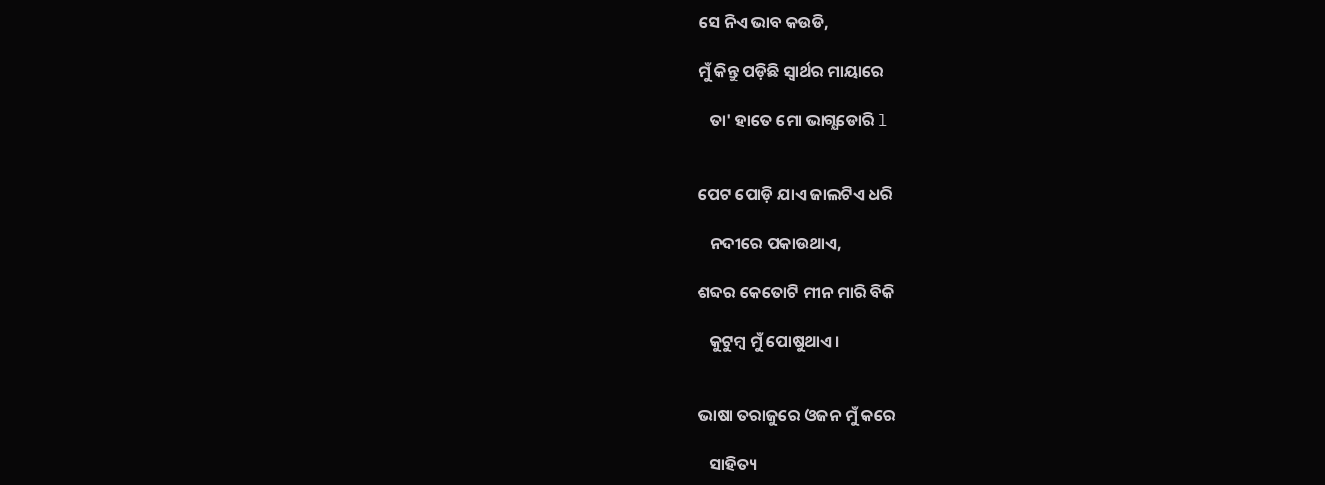ସେ ନିଏ ଭାବ କ‌ଉଡି,

ମୁଁ କିନ୍ତୁ ପଡ଼ିଛି ସ୍ଵାର୍ଥର ମାୟାରେ

   ତା' ହାତେ ମୋ ଭାଗ୍ଯଡୋରି l


ପେଟ ପୋଡ଼ି ଯାଏ ଜାଲଟିଏ ଧରି

   ନଦୀରେ ପକାଉଥାଏ,

ଶବ୍ଦର କେତୋଟି ମୀନ ମାରି ବିକି

   କୁଟୁମ୍ବ ମୁଁ ପୋଷୁଥାଏ।


ଭାଷା ତରାଜୁରେ ଓଜନ ମୁଁ କରେ

   ସାହିତ୍ୟ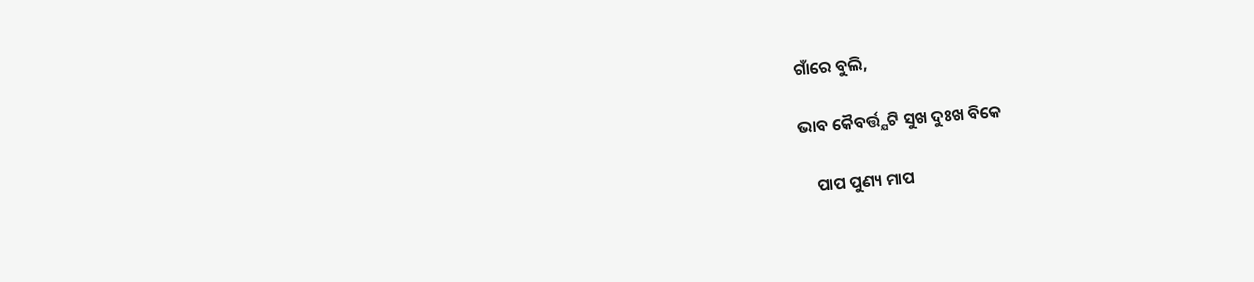ଗାଁରେ ବୁଲି,

ଭାବ କୈବର୍ତ୍ତ୍ଯଟି ସୁଖ ଦୁଃଖ ବିକେ

    ପାପ ପୁଣ୍ୟ ମାପ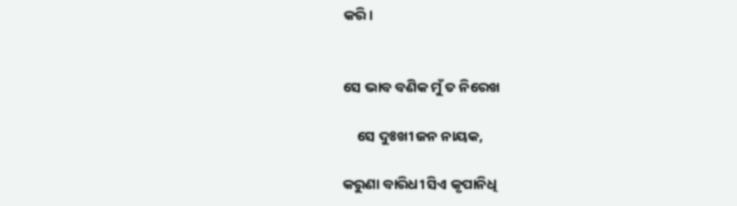କରି।


ସେ ଭାବ ବଣିକ ମୁଁ ତ ନିରେଖ

    ସେ ଦୁଃଖୀ ଜନ ନାୟକ,

କରୁଣା ବାରିଧୀ ସିଏ କୃପାନିଧି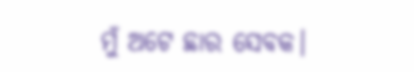ମୁଁ ଅଟେ ଛାର ସେବକ।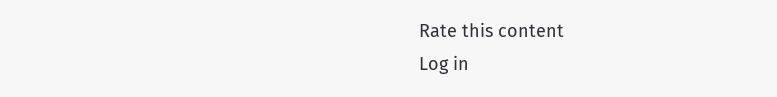Rate this content
Log in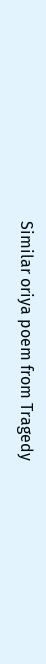Similar oriya poem from Tragedy